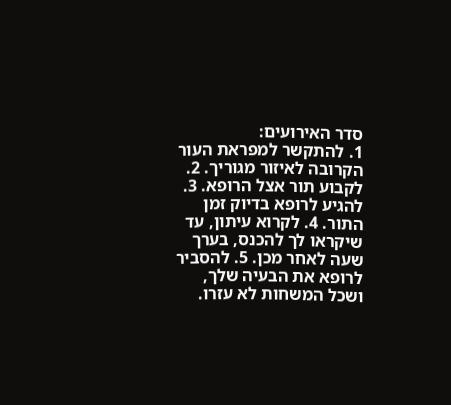סדר האירועים:
1. להתקשר למפראת העור הקרובה לאיזור מגוריך. 2. לקבוע תור אצל הרופא. 3. להגיע לרופא בדיוק זמן התור. 4. לקרוא עיתון, עד שיקראו לך להכנס, בערך שעה לאחר מכן. 5. להסביר לרופא את הבעיה שלך, ושכל המשחות לא עזרו.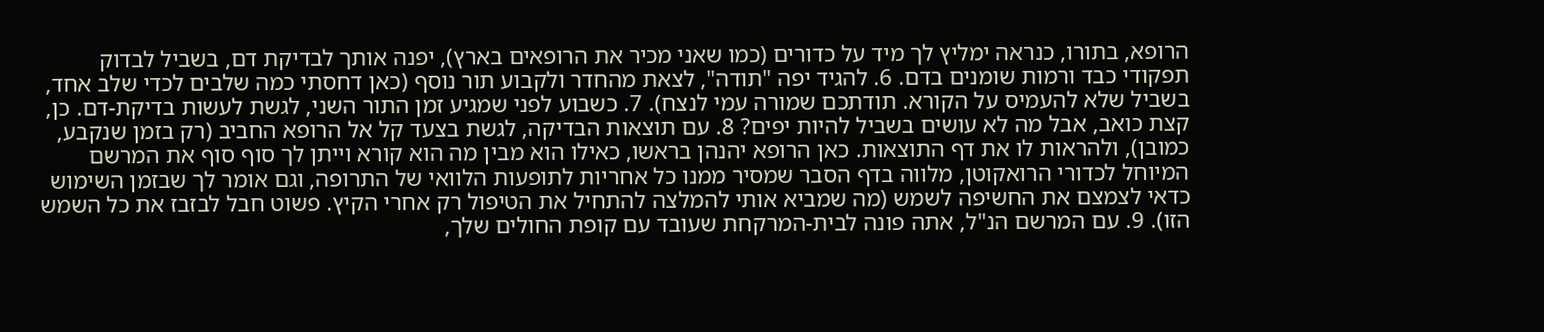הרופא, בתורו, כנראה ימליץ לך מיד על כדורים (כמו שאני מכיר את הרופאים בארץ), יפנה אותך לבדיקת דם, בשביל לבדוק תפקודי כבד ורמות שומנים בדם. 6. להגיד יפה "תודה", לצאת מהחדר ולקבוע תור נוסף (כאן דחסתי כמה שלבים לכדי שלב אחד, בשביל שלא להעמיס על הקורא. תודתכם שמורה עמי לנצח). 7. כשבוע לפני שמגיע זמן התור השני, לגשת לעשות בדיקת-דם. כן, קצת כואב, אבל מה לא עושים בשביל להיות יפים? 8. עם תוצאות הבדיקה, לגשת בצעד קל אל הרופא החביב (רק בזמן שנקבע, כמובן), ולהראות לו את דף התוצאות. כאן הרופא יהנהן בראשו, כאילו הוא מבין מה הוא קורא וייתן לך סוף סוף את המרשם המיוחל לכדורי הרואקוטן, מלווה בדף הסבר שמסיר ממנו כל אחריות לתופעות הלוואי של התרופה, וגם אומר לך שבזמן השימוש כדאי לצמצם את החשיפה לשמש (מה שמביא אותי להמלצה להתחיל את הטיפול רק אחרי הקיץ. פשוט חבל לבזבז את כל השמש הזו). 9. עם המרשם הנ"ל, אתה פונה לבית-המרקחת שעובד עם קופת החולים שלך,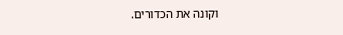וקונה את הכדורים.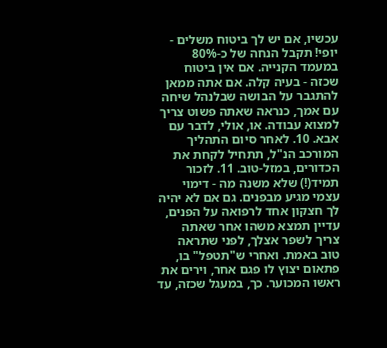עכשיו, אם יש לך ביטוח משלים - יופי! תקבל הנחה של כ-80% במעמד הקנייה. אם אין ביטוח שכזה - בעיה קלה. אם אתה ממאן להתגבר על הבושה שבלנהל שיחה עם אמך, כנראה שאתה פשוט צריך למצוא עבודה. או, אולי, לדבר עם אבא. 10. לאחר סיום התהליך המורכב הנ"ל, תתחיל לקחת את הכדורים, במזל-טוב. 11. לזכור תמיד(!) שלא משנה מה - דימוי עצמי מגיע מבפנים. גם אם לא יהיה לך חצקון אחד לרפואה על הפנים, עדיין תמצא משהו אחר שאתה צריך לשפר אצלך, לפני שתראה טוב באמת. ואחרי ש"תטפל" בו, פתאום יצוץ לו פגם אחר, וירים את ראשו המכוער. כך, במעגל שכזה, עד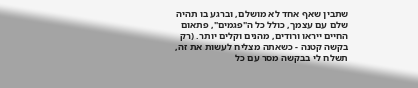שתבין שאף אחד לא מושלם, וברגע בו תהיה שלם עם עצמך, כולל כל ה"פגמים", פתאום החיים ייראו ורודים, מהנים וקלים יותר. (רק בקשה קטנה - כשאתה מצליח לעשות את זה, תשלח לי בבקשה מסר עם כל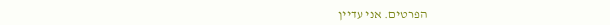הפרטים. אני עדיין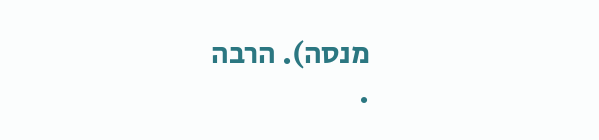מנסה). הרבה
.